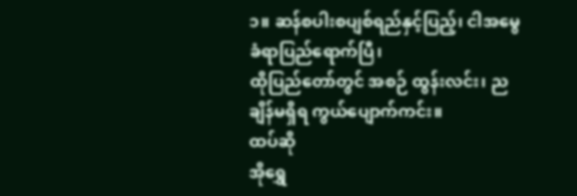၁။ ဆန်စပါးစပျစ်ရည်နှင့်ပြည့်၊ ငါအမွေခံရာပြည်ရောက်ပြီ၊
ထိုပြည်တော်တွင် အစဉ် ထွန်းလင်း၊ ညချိန်မရှိရ ကွယ်ပျောက်ကင်း။
ထပ်ဆို
အိုရွှေ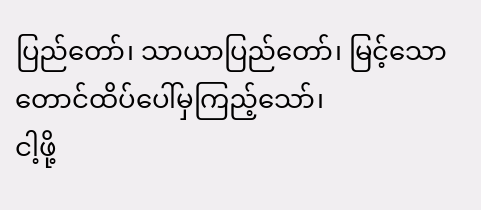ပြည်တော်၊ သာယာပြည်တော်၊ မြင့်သော တောင်ထိပ်ပေါ်မှကြည့်သော်၊
ငါ့ဖို့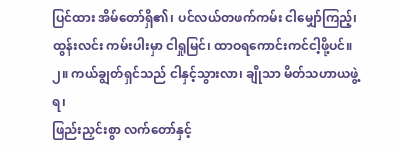ပြင်ထား အိမ်တော်ရှိ၏၊ ပင်လယ်တဖက်ကမ်း ငါမျှော်ကြည့်၊
ထွန်းလင်း ကမ်းပါးမှာ ငါရှုမြင်၊ ထာဝရကောင်းကင်ငါ့ဖို့ပင်။
၂။ ကယ်ချွတ်ရှင်သည် ငါနှင့်သွားလာ၊ ချိုသာ မိတ်သဟာယဖွဲ့ရ၊
ဖြည်းညှင်းစွာ လက်တော်နှင့်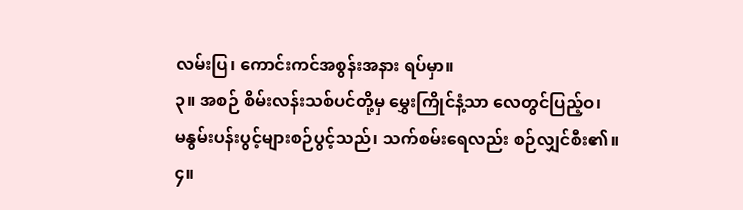လမ်းပြ၊ ကောင်းကင်အစွန်းအနား ရပ်မှာ။
၃။ အစဉ် စိမ်းလန်းသစ်ပင်တို့မှ မွှေးကြိုင်နံ့သာ လေတွင်ပြည့်ဝ၊
မနွမ်းပန်းပွင့်များစဉ်ပွင့်သည်၊ သက်စမ်းရေလည်း စဉ်လျှင်စီး၏။
၄။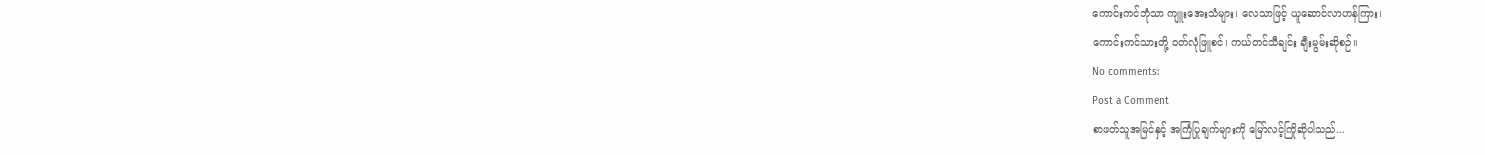ကောင်းကင်ဘုံသာ ကျူးအေးသံများ၊ လေသာဖြင့် ယူဆောင်လာဟန်ကြား၊
ကောင်းကင်သားတို့ ဝတ်လုံဖြူစင်၊ ကယ်တင်သီချင်း ချီးမွမ်းဆိုစဉ်။
No comments:
Post a Comment
စာဖတ်သူအမြင်နှင့် အကြံပြုချက်များကို မြော်လင့်ကြိုဆိုပါသည်...